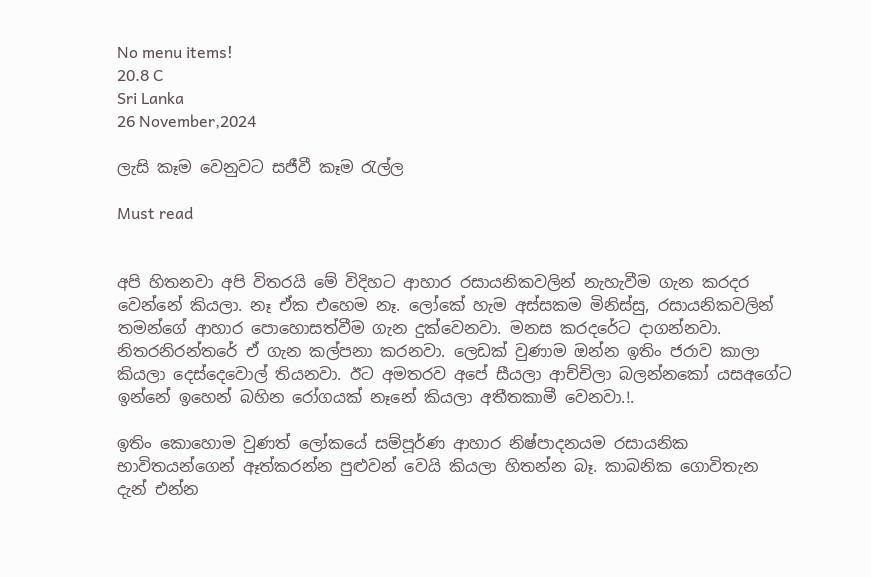No menu items!
20.8 C
Sri Lanka
26 November,2024

ලැසි කෑම වෙනුවට සජීවී කෑම රැල්ල

Must read


අපි හිතනවා අපි විතරයි මේ විදිහට ආහාර රසායනිකවලින් නැහැවීම ගැන කරදර වෙන්නේ කියලා. නෑ ඒක එහෙම නෑ. ලෝකේ හැම අස්සකම මිනිස්සු, රසායනිකවලින් තමන්ගේ ආහාර පොහොසත්වීම ගැන දුක්වෙනවා. මනස කරදරේට දාගන්නවා. නිතරනිරන්තරේ ඒ ගැන කල්පනා කරනවා. ලෙඩක් වුණාම ඔන්න ඉතිං ජරාව කාලා කියලා දෙස්දෙවොල් තියනවා. ඊට අමතරව අපේ සීයලා ආච්චිලා බලන්නකෝ යසඅගේට ඉන්නේ ඉහෙන් බහින රෝගයක් නෑනේ කියලා අතීතකාමී වෙනවා.!.

ඉතිං කොහොම වුණත් ලෝකයේ සම්පූර්ණ ආහාර නිෂ්පාදනයම රසායනික භාවිතයන්ගෙන් ඈත්කරන්න පුළුවන් වෙයි කියලා හිතන්න බෑ. කාබනික ගොවිතැන දැන් එන්න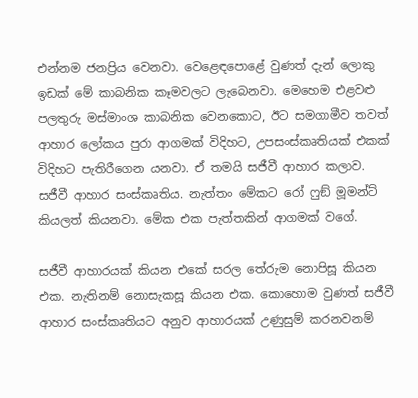එන්නම ජනප්‍රිය වෙනවා. වෙළෙඳපොළේ වුණත් දැන් ලොකු ඉඩක් මේ කාබනික කෑමවලට ලැබෙනවා. මෙහෙම එළවළු පලතුරු මස්මාංශ කාබනික වෙනකොට, ඊට සමගාමීව තවත් ආහාර ලෝකය පුරා ආගමක් විදිහට, උපසංස්කෘතියක් එකක් විදිහට පැතිරීගෙන යනවා. ඒ තමයි සජීවී ආහාර කලාව. සජීවී ආහාර සංස්කෘතිය. නැත්තං මේකට රෝ ෆුඞ් මූමන්ට් කියලත් කියනවා. මේක එක පැත්තකින් ආගමක් වගේ.

සජීවී ආහාරයක් කියන එකේ සරල තේරුම නොපිසූ කියන එක. නැතිනම් නොසැකසූ කියන එක. කොහොම වුණත් සජීවී ආහාර සංස්කෘතියට අනුව ආහාරයක් උණුසුම් කරනවනම්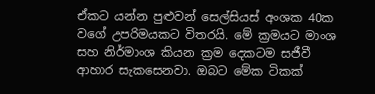ඒකට යන්න පුළුවන් සෙල්සියස් අංශක 40ක වගේ උපරිමයකට විතරයි. මේ ක්‍රමයට මාංශ සහ නිර්මාංශ කියන ක්‍රම දෙකටම සජීවී ආහාර සැකසෙනවා. ඔබට මේක ටිකක්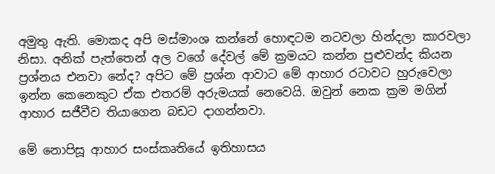අමුතු ඇති. මොකද අපි මස්මාංශ කන්නේ හොඳටම නටවලා හින්දලා කාරවලා නිසා. අනික් පැත්තෙන් අල වගේ දේවල් මේ ක්‍රමයට කන්න පුළුවන්ද කියන ප්‍රශ්නය එනවා නේද? අපිට මේ ප්‍රශ්න ආවාට මේ ආහාර රටාවට හුරුවෙලා ඉන්න කෙනෙකුට ඒක එතරම් අරුමයක් නෙවෙයි. ඔවුන් නෙක ක්‍රම මගින් ආහාර සජීවීව තියාගෙන බඩට දාගන්නවා.

මේ නොපිසූ ආහාර සංස්කෘතියේ ඉතිහාසය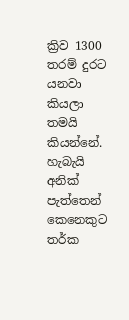ක්‍රිව 1300 තරම් දුරට යනවා කියලා තමයි කියන්නේ. හැබැයි අනික් පැත්තෙන් කෙනෙකුට තර්ක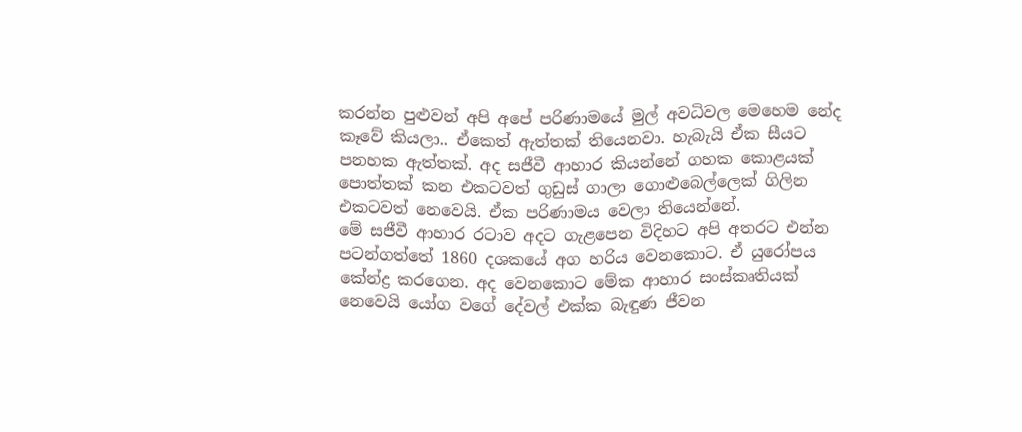කරන්න පුළුවන් අපි අපේ පරිණාමයේ මුල් අවධිවල මෙහෙම නේද කෑවේ කියලා.. ඒකෙත් ඇත්තක් තියෙනවා. හැබැයි ඒක සීයට පනහක ඇත්තක්. අද සජීවී ආහාර කියන්නේ ගහක කොළයක් පොත්තක් කන එකටවත් ගුඩුස් ගාලා ගොළුබෙල්ලෙක් ගිලින එකටවත් නෙවෙයි. ඒක පරිණාමය වෙලා තියෙන්නේ.
මේ සජීවී ආහාර රටාව අදට ගැළපෙන විදිහට අපි අතරට එන්න පටන්ගත්තේ 1860 දශකයේ අග හරිය වෙනකොට. ඒ යුරෝපය කේන්ද්‍ර කරගෙන. අද වෙනකොට මේක ආහාර සංස්කෘතියක් නෙවෙයි යෝග වගේ දේවල් එක්ක බැඳුණ ජීවන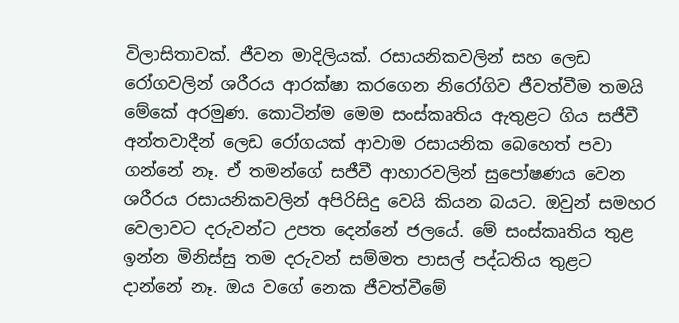විලාසිතාවක්. ජීවන මාදිලියක්. රසායනිකවලින් සහ ලෙඩ රෝගවලින් ශරීරය ආරක්ෂා කරගෙන නිරෝගිව ජීවත්වීම තමයි මේකේ අරමුණ. කොටින්ම මෙම සංස්කෘතිය ඇතුළට ගිය සජීවී අන්තවාදීන් ලෙඩ රෝගයක් ආවාම රසායනික බෙහෙත් පවා ගන්නේ නෑ. ඒ තමන්ගේ සජීවී ආහාරවලින් සුපෝෂණය වෙන ශරීරය රසායනිකවලින් අපිරිසිදු වෙයි කියන බයට. ඔවුන් සමහර වෙලාවට දරුවන්ට උපත දෙන්නේ ජලයේ. මේ සංස්කෘතිය තුළ ඉන්න මිනිස්සු තම දරුවන් සම්මත පාසල් පද්ධතිය තුළට දාන්නේ නෑ. ඔය වගේ නෙක ජීවත්වීමේ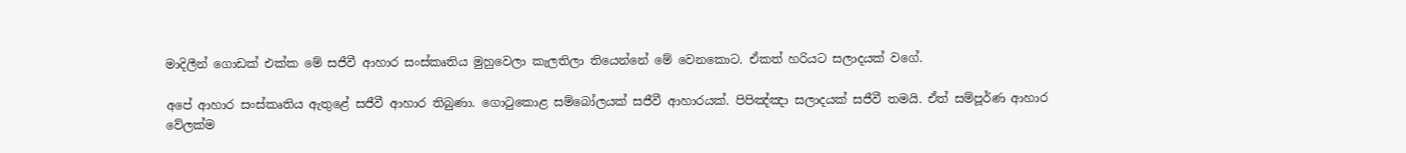මාදිලීන් ගොඩක් එක්ක මේ සජීවී ආහාර සංස්කෘතිය මුහුවෙලා කැලතිලා තියෙන්නේ මේ වෙනකොට. ඒකත් හරියට සලාදයක් වගේ.

අපේ ආහාර සංස්කෘතිය ඇතුළේ සජීවී ආහාර තිබුණා. ගොටුකොළ සම්බෝලයක් සජීවී ආහාරයක්. පිපිඤ්ඤා සලාදයක් සජීවී තමයි. ඒත් සම්පූර්ණ ආහාර වේලක්ම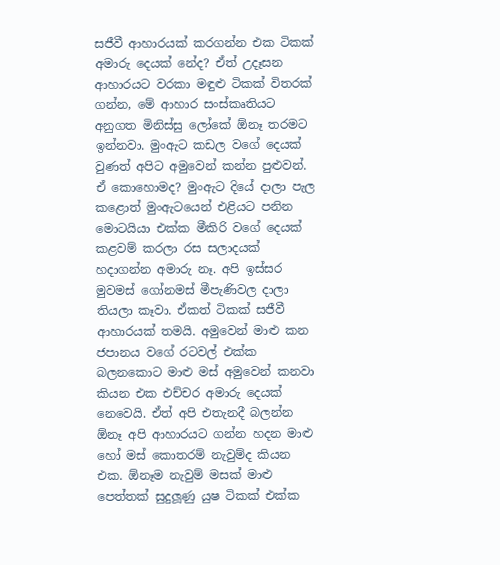සජීවී ආහාරයක් කරගන්න එක ටිකක් අමාරු දෙයක් නේද? ඒත් උදෑසන ආහාරයට වරකා මඳුළු ටිකක් විතරක් ගන්න, මේ ආහාර සංස්කෘතියට අනුගත මිනිස්සු ලෝකේ ඕනෑ තරමට ඉන්නවා. මුංඇට කඩල වගේ දෙයක් වුණත් අපිට අමුවෙන් කන්න පුළුවන්. ඒ කොහොමද? මුංඇට දියේ දාලා පැල කළොත් මුංඇටයෙන් එළියට පනින මොටයියා එක්ක මීකිරි වගේ දෙයක් කළවම් කරලා රස සලාදයක් හදාගන්න අමාරු නෑ. අපි ඉස්සර මුවමස් ගෝනමස් මීපැණිවල දාලා තියලා කෑවා. ඒකත් ටිකක් සජීවී ආහාරයක් තමයි. අමුවෙන් මාළු කන ජපානය වගේ රටවල් එක්ක බලනකොට මාළු මස් අමුවෙන් කනවා කියන එක එච්චර අමාරු දෙයක් නෙවෙයි. ඒත් අපි එතැනදී බලන්න ඕනෑ අපි ආහාරයට ගන්න හදන මාළු හෝ මස් කොතරම් නැවුම්ද කියන එක. ඕනෑම නැවුම් මසක් මාළු පෙත්තක් සුදුලූණු යුෂ ටිකක් එක්ක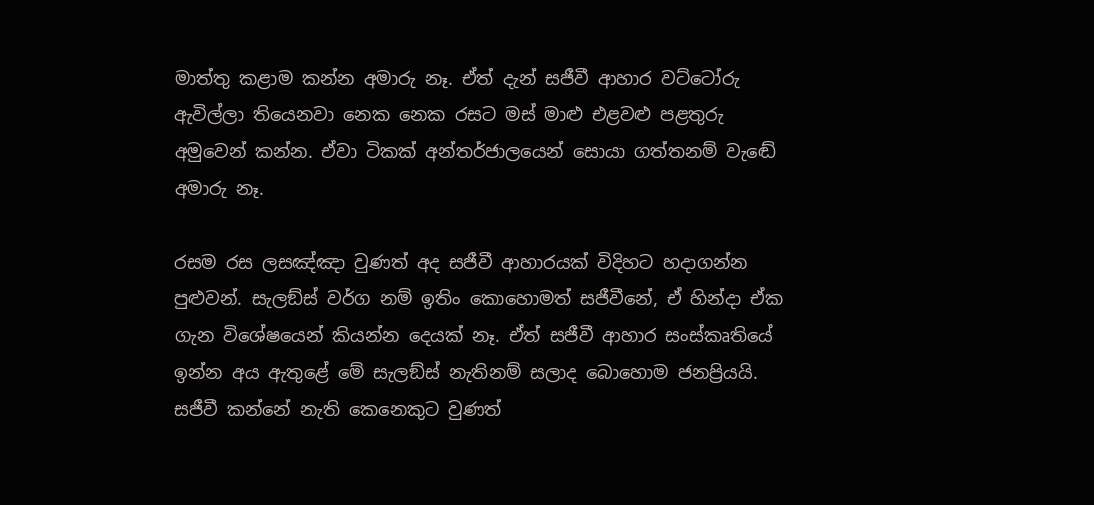මාත්තු කළාම කන්න අමාරු නෑ. ඒත් දැන් සජීවී ආහාර වට්ටෝරු ඇවිල්ලා තියෙනවා නෙක නෙක රසට මස් මාළු එළවළු පළතුරු අමුවෙන් කන්න. ඒවා ටිකක් අන්තර්ජාලයෙන් සොයා ගත්තනම් වැඬේ අමාරු නෑ.

රසම රස ලසඤ්ඤා වුණත් අද සජීවී ආහාරයක් විදිහට හදාගන්න පුළුවන්. සැලඞ්ස් වර්ග නම් ඉතිං කොහොමත් සජීවීනේ, ඒ හින්දා ඒක ගැන විශේෂයෙන් කියන්න දෙයක් නෑ. ඒත් සජීවී ආහාර සංස්කෘතියේ ඉන්න අය ඇතුළේ මේ සැලඞ්ස් නැතිනම් සලාද බොහොම ජනප්‍රියයි. සජීවී කන්නේ නැති කෙනෙකුට වුණත්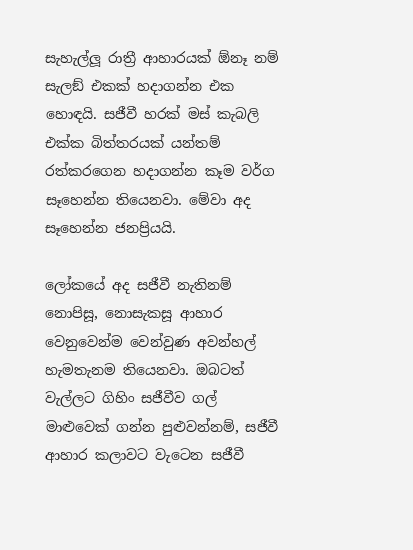සැහැල්ලූ රාත්‍රී ආහාරයක් ඕනෑ නම් සැලඞ් එකක් හදාගන්න එක හොඳයි. සජීවී හරක් මස් කැබලි එක්ක බිත්තරයක් යන්තම් රත්කරගෙන හදාගන්න කෑම වර්ග සෑහෙන්න තියෙනවා. මේවා අද සෑහෙන්න ජනප්‍රියයි.

ලෝකයේ අද සජීවී නැතිනම් නොපිසූ, නොසැකසූ ආහාර වෙනුවෙන්ම වෙන්වුණ අවන්හල් හැමතැනම තියෙනවා. ඔබටත් වැල්ලට ගිහිං සජීවීව ගල් මාළුවෙක් ගන්න පුළුවන්නම්, සජීවී ආහාර කලාවට වැටෙන සජීවී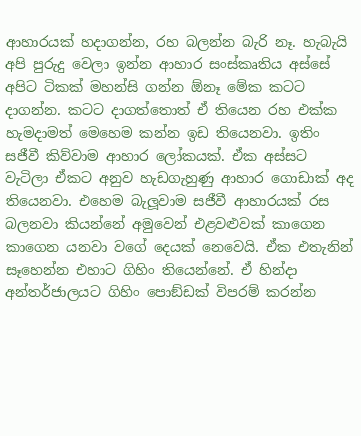ආහාරයක් හදාගන්න, රහ බලන්න බැරි නෑ. හැබැයි අපි පුරුදු වෙලා ඉන්න ආහාර සංස්කෘතිය අස්සේ අපිට ටිකක් මහන්සි ගන්න ඕනෑ මේක කටට දාගන්න. කටට දාගත්තොත් ඒ තියෙන රහ එක්ක හැමදාමත් මෙහෙම කන්න ඉඩ තියෙනවා. ඉතිං සජීවී කිව්වාම ආහාර ලෝකයක්. ඒක අස්සට වැටිලා ඒකට අනුව හැඩගැහුණු ආහාර ගොඩාක් අද තියෙනවා. එහෙම බැලූවාම සජීවී ආහාරයක් රස බලනවා කියන්නේ අමුවෙන් එළවළුවක් කාගෙන කාගෙන යනවා වගේ දෙයක් නෙවෙයි. ඒක එතැනින් සෑහෙන්න එහාට ගිහිං තියෙන්නේ. ඒ හින්දා අන්තර්ජාලයට ගිහිං පොඞ්ඩක් විපරම් කරන්න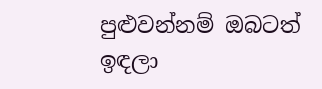පුළුවන්නම් ඔබටත් ඉඳලා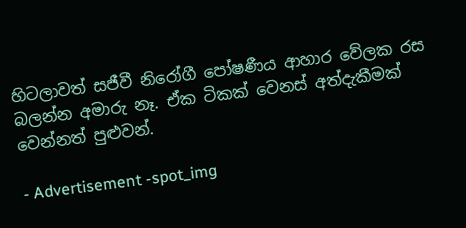හිටලාවත් සජීවී නිරෝගී පෝෂණීය ආහාර වේලක රස බලන්න අමාරු නෑ. ඒක ටිකක් වෙනස් අත්දැකීමක් වෙන්නත් පුළුවන්.

- Advertisement -spot_img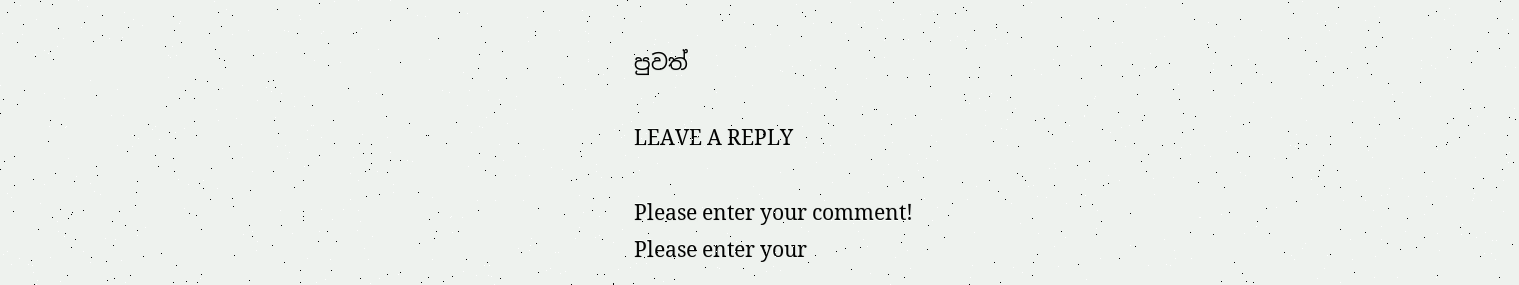පුවත්

LEAVE A REPLY

Please enter your comment!
Please enter your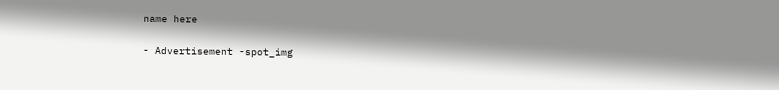name here

- Advertisement -spot_img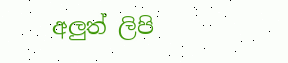අලුත් ලිපි